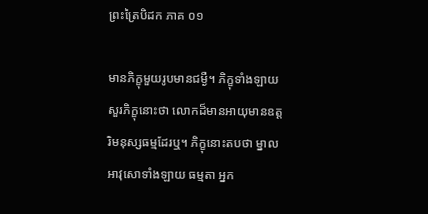ព្រះត្រៃបិដក ភាគ ០១

មានភិក្ខុមួយរូបមានជម្ងឺ។ ភិក្ខុទាំងឡាយសួរភិក្ខុនោះថា លោកដ៏មានអាយុមានឧត្តរិមនុស្សធម្មដែរឬ។ ភិក្ខុនោះតបថា ម្នាលអាវុសោទាំងឡាយ ធម្មតា អ្នក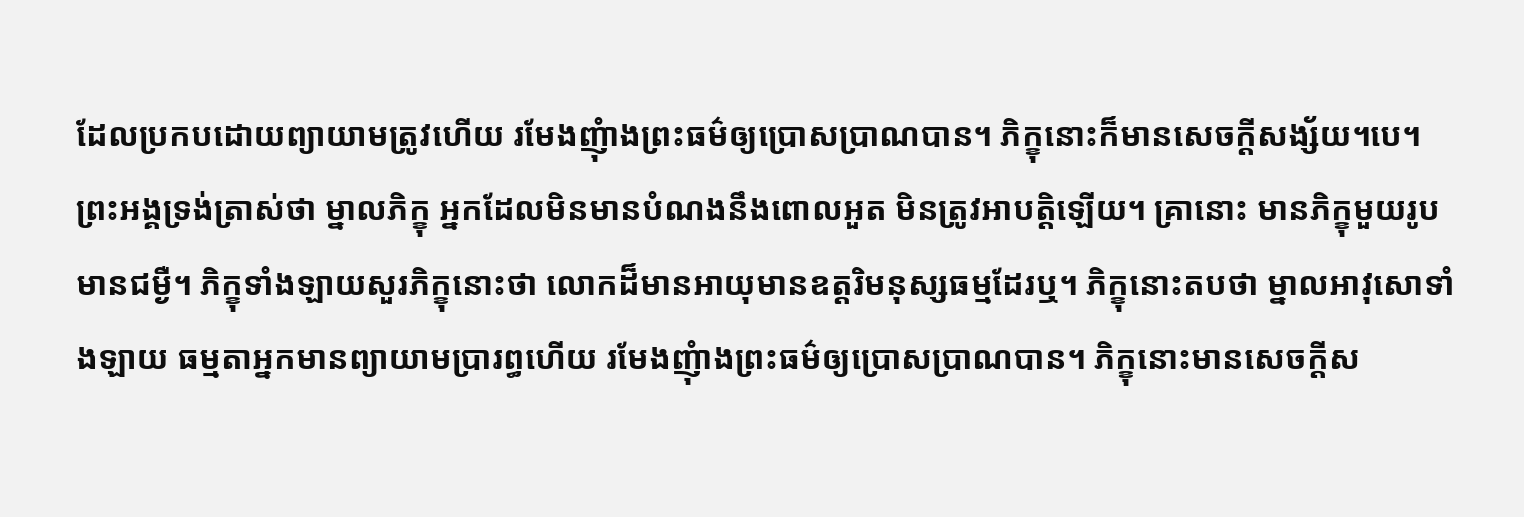ដែលប្រកបដោយព្យាយាមត្រូវហើយ រមែងញុំាងព្រះធម៌ឲ្យប្រោសប្រាណបាន។ ភិក្ខុនោះក៏មានសេចក្តីសង្ស័យ។បេ។ ព្រះអង្គទ្រង់ត្រាស់ថា ម្នាលភិក្ខុ អ្នកដែលមិនមានបំណងនឹងពោលអួត មិនត្រូវអាបត្តិឡើយ។ គ្រានោះ មានភិក្ខុមួយរូបមានជម្ងឺ។ ភិក្ខុទាំងឡាយសួរភិក្ខុនោះថា លោកដ៏មានអាយុមានឧត្តរិមនុស្សធម្មដែរឬ។ ភិក្ខុនោះតបថា ម្នាលអាវុសោទាំងឡាយ ធម្មតាអ្នកមានព្យាយាមប្រារព្ធហើយ រមែងញុំាងព្រះធម៌ឲ្យប្រោសប្រាណបាន។ ភិក្ខុនោះមានសេចក្តីស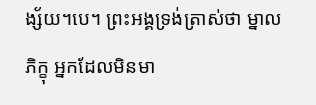ង្ស័យ។បេ។ ព្រះអង្គទ្រង់ត្រាស់ថា ម្នាលភិក្ខុ អ្នកដែលមិនមា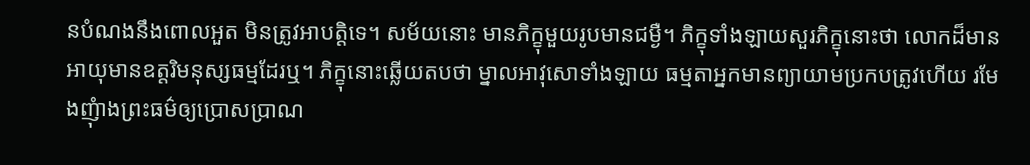នបំណងនឹងពោលអួត មិនត្រូវអាបត្តិទេ។ សម័យនោះ មានភិក្ខុមួយរូបមានជម្ងឺ។ ភិក្ខុទាំងឡាយសួរភិក្ខុនោះថា លោកដ៏មានអាយុមានឧត្តរិមនុស្សធម្មដែរឬ។ ភិក្ខុនោះឆ្លើយតបថា ម្នាលអាវុសោទាំងឡាយ ធម្មតាអ្នកមានព្យាយាមប្រកបត្រូវហើយ រមែងញុំាងព្រះធម៌ឲ្យប្រោសប្រាណ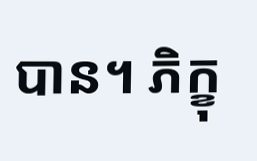បាន។ ភិក្ខុ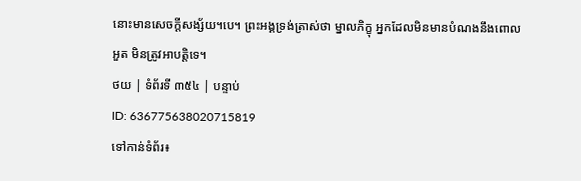នោះមានសេចក្តីសង្ស័យ។បេ។ ព្រះអង្គទ្រង់ត្រាស់ថា ម្នាលភិក្ខុ អ្នកដែលមិនមានបំណងនឹងពោលអួត មិនត្រូវអាបត្តិទេ។
ថយ | ទំព័រទី ៣៥៤ | បន្ទាប់
ID: 636775638020715819
ទៅកាន់ទំព័រ៖